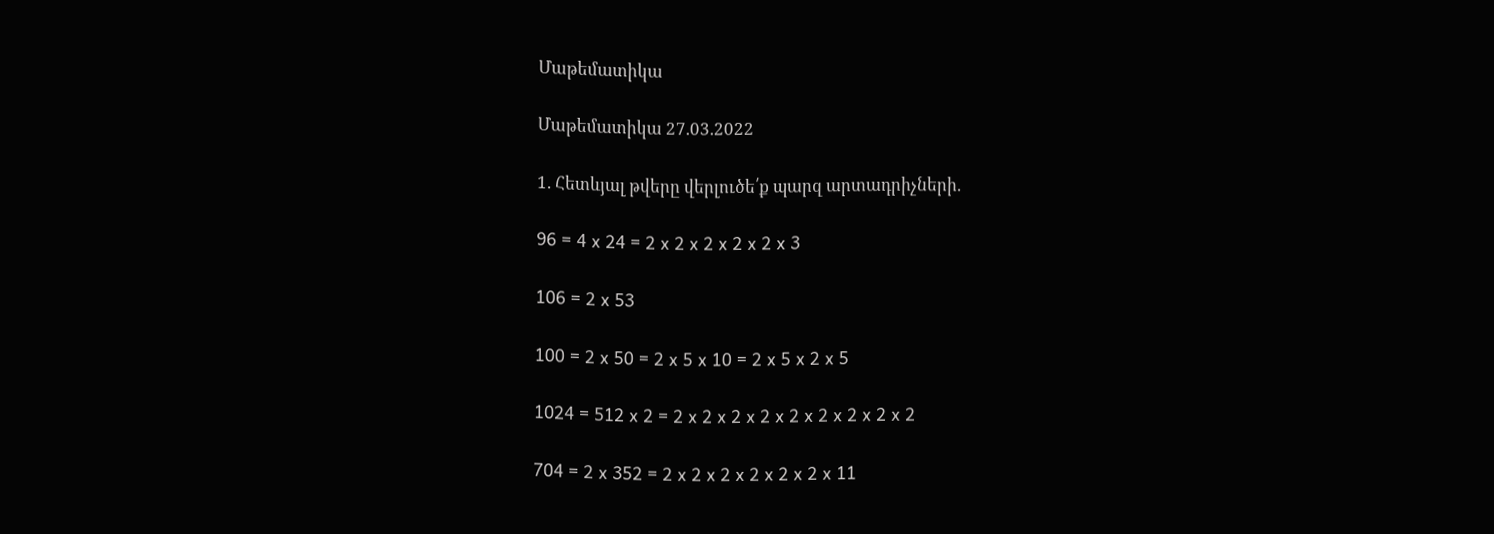Մաթեմատիկա

Մաթեմատիկա 27.03.2022

1. Հետևյալ թվերը վերլուծե՛ք պարզ արտադրիչների.

96 = 4 x 24 = 2 x 2 x 2 x 2 x 2 x 3

106 = 2 x 53

100 = 2 x 50 = 2 x 5 x 10 = 2 x 5 x 2 x 5

1024 = 512 x 2 = 2 x 2 x 2 x 2 x 2 x 2 x 2 x 2 x 2

704 = 2 x 352 = 2 x 2 x 2 x 2 x 2 x 2 x 11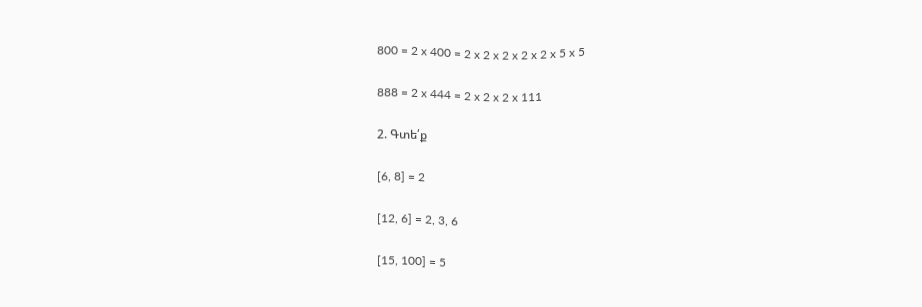800 = 2 x 400 = 2 x 2 x 2 x 2 x 2 x 5 x 5

888 = 2 x 444 = 2 x 2 x 2 x 111

2. Գտե՛ք

[6, 8] = 2

[12, 6] = 2, 3, 6

[15, 100] = 5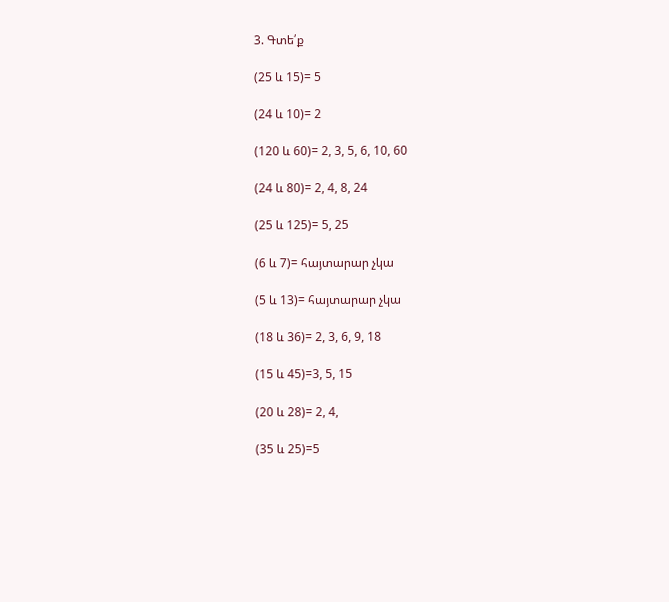3. Գտե՛ք

(25 և 15)= 5

(24 և 10)= 2

(120 և 60)= 2, 3, 5, 6, 10, 60

(24 և 80)= 2, 4, 8, 24

(25 և 125)= 5, 25

(6 և 7)= հայտարար չկա

(5 և 13)= հայտարար չկա

(18 և 36)= 2, 3, 6, 9, 18

(15 և 45)=3, 5, 15

(20 և 28)= 2, 4,

(35 և 25)=5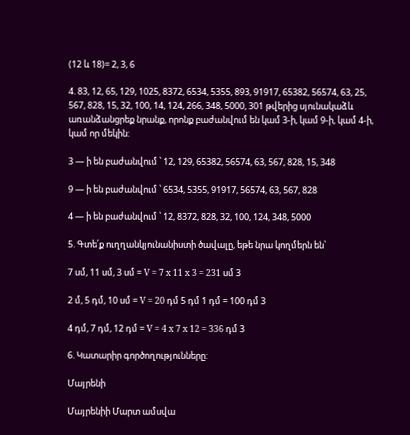(12 և 18)= 2, 3, 6

4. 83, 12, 65, 129, 1025, 8372, 6534, 5355, 893, 91917, 65382, 56574, 63, 25, 567, 828, 15, 32, 100, 14, 124, 266, 348, 5000, 301 թվերից սյունակաձև առանձանցրեք նրանք, որոնք բաժանվում են կամ 3-ի, կամ 9-ի, կամ 4-ի, կամ որ մեկին:

3 — ի են բաժանվում ՝ 12, 129, 65382, 56574, 63, 567, 828, 15, 348

9 — ի են բաժանվում ՝ 6534, 5355, 91917, 56574, 63, 567, 828

4 — ի են բաժանվում ՝ 12, 8372, 828, 32, 100, 124, 348, 5000

5. Գտե՛ք ուղղանկյունանիստի ծավալը, եթե նրա կողմերն են՝

7 սմ, 11 սմ, 3 սմ = V = 7 x 11 x 3 = 231 սմ 3

2 մ, 5 դմ, 10 սմ = V = 20 դմ 5 դմ 1 դմ = 100 դմ 3

4 դմ, 7 դմ, 12 դմ = V = 4 x 7 x 12 = 336 դմ 3

6. Կատարիր գործողությունները:

Մայրենի

Մայրենիի Մարտ ամսվա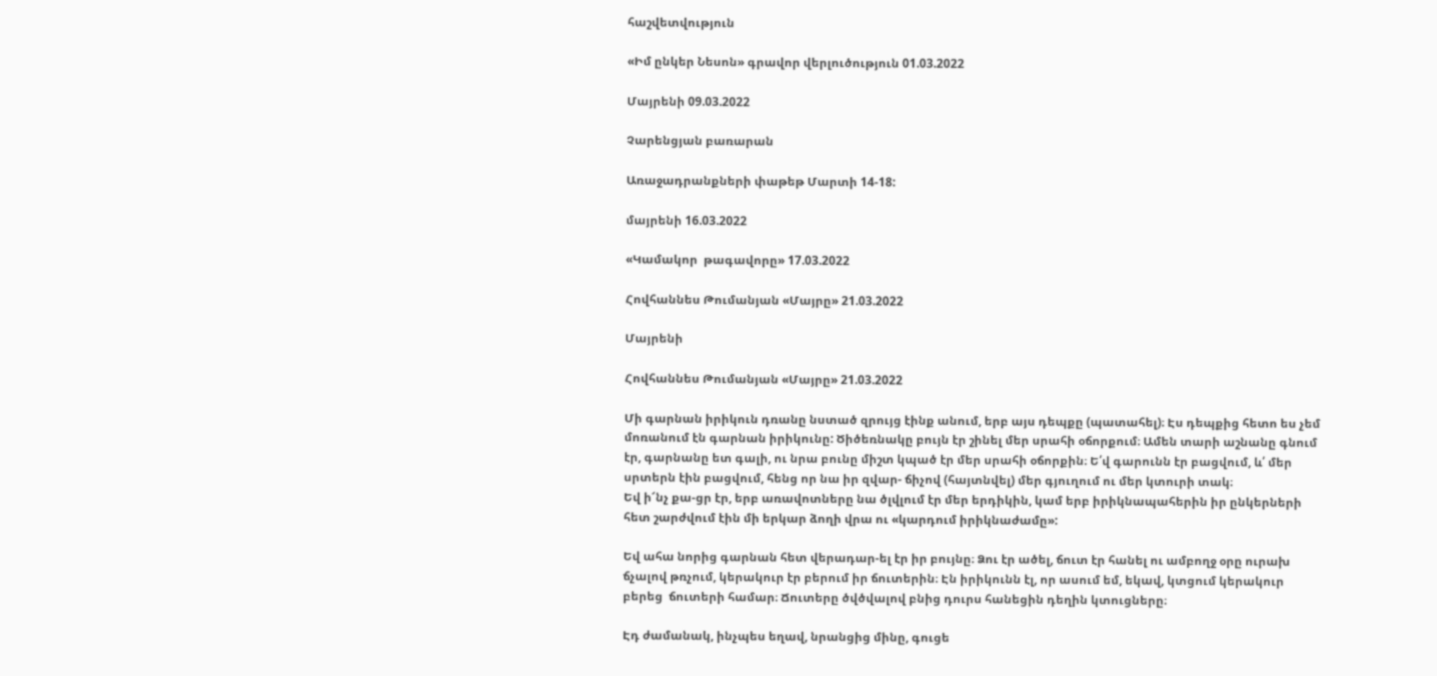հաշվետվություն

«Իմ ընկեր Նեսոն» գրավոր վերլուծություն 01.03.2022

Մայրենի 09.03.2022

Չարենցյան բառարան

Առաջադրանքների փաթեթ Մարտի 14-18:

մայրենի 16.03.2022

«Կամակոր  թագավորը» 17.03.2022

Հովհաննես Թումանյան «Մայրը» 21.03.2022

Մայրենի

Հովհաննես Թումանյան «Մայրը» 21.03.2022

Մի գարնան իրիկուն դռանը նստած զրույց էինք անում, երբ այս դեպքը (պատահել)։ Էս դեպքից հետո ես չեմ մոռանում էն գարնան իրիկունը: Ծիծեռնակը բույն էր շինել մեր սրահի օճորքում։ Ամեն տարի աշնանը գնում էր, գարնանը ետ գալի, ու նրա բունը միշտ կպած էր մեր սրահի օճորքին։ Ե՛վ գարունն էր բացվում, և՛ մեր սրտերն էին բացվում, հենց որ նա իր զվար- ճիչով (հայտնվել) մեր գյուղում ու մեր կտուրի տակ։
Եվ ի՜նչ քա-ցր էր, երբ առավոտները նա ծլվլում էր մեր երդիկին, կամ երբ իրիկնապահերին իր ընկերների հետ շարժվում էին մի երկար ձողի վրա ու «կարդում իրիկնաժամը»:

Եվ ահա նորից գարնան հետ վերադար-ել էր իր բույնը։ Ձու էր ածել, ճուտ էր հանել ու ամբողջ օրը ուրախ ճչալով թռչում, կերակուր էր բերում իր ճուտերին։ Էն իրիկունն էլ, որ ասում եմ, եկավ, կտցում կերակուր բերեց  ճուտերի համար։ Ճուտերը ծվծվալով բնից դուրս հանեցին դեղին կտուցները։

Էդ ժամանակ, ինչպես եղավ, նրանցից մինը, գուցե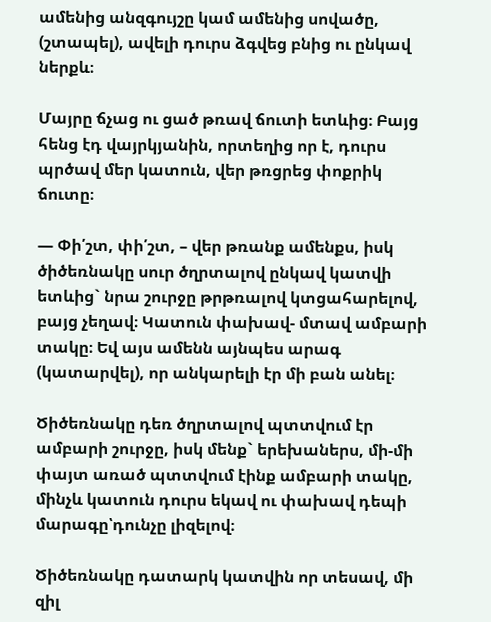ամենից անզգույշը կամ ամենից սովածը, (շտապել), ավելի դուրս ձգվեց բնից ու ընկավ ներքև։

Մայրը ճչաց ու ցած թռավ ճուտի ետևից։ Բայց հենց էդ վայրկյանին, որտեղից որ է, դուրս պրծավ մեր կատուն, վեր թռցրեց փոքրիկ ճուտը։

— Փի՛շտ, փի՛շտ, – վեր թռանք ամենքս, իսկ ծիծեռնակը սուր ծղրտալով ընկավ կատվի ետևից` նրա շուրջը թրթռալով կտցահարելով, բայց չեղավ։ Կատուն փախավ- մտավ ամբարի տակը։ Եվ այս ամենն այնպես արագ (կատարվել), որ անկարելի էր մի բան անել։

Ծիծեռնակը դեռ ծղրտալով պտտվում էր ամբարի շուրջը, իսկ մենք` երեխաներս, մի-մի փայտ առած պտտվում էինք ամբարի տակը, մինչև կատուն դուրս եկավ ու փախավ դեպի մարագը՝դունչը լիզելով։

Ծիծեռնակը դատարկ կատվին որ տեսավ, մի զիլ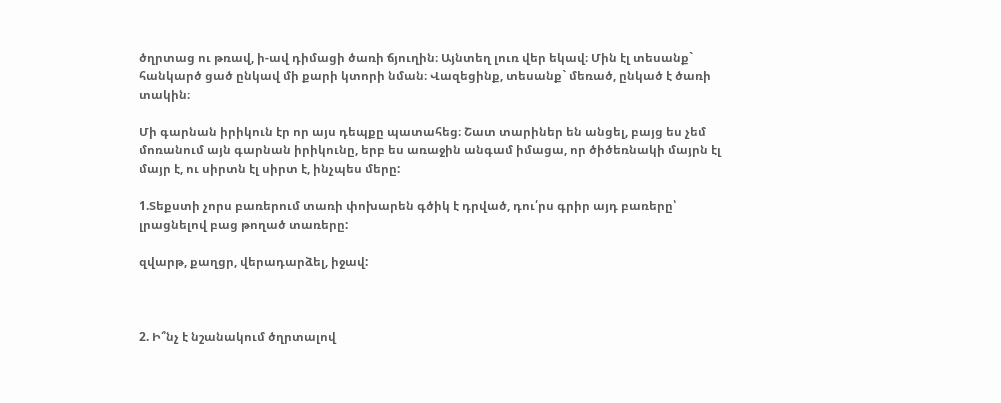ծղրտաց ու թռավ, ի-ավ դիմացի ծառի ճյուղին։ Այնտեղ լուռ վեր եկավ։ Մին էլ տեսանք` հանկարծ ցած ընկավ մի քարի կտորի նման։ Վազեցինք, տեսանք` մեռած, ընկած է ծառի տակին։

Մի գարնան իրիկուն էր որ այս դեպքը պատահեց։ Շատ տարիներ են անցել, բայց ես չեմ մոռանում այն գարնան իրիկունը, երբ ես առաջին անգամ իմացա, որ ծիծեռնակի մայրն էլ մայր է, ու սիրտն էլ սիրտ է, ինչպես մերը:

1.Տեքստի չորս բառերում տառի փոխարեն գծիկ է դրված, դու՛րս գրիր այդ բառերը՝  լրացնելով բաց թողած տառերը:

զվարթ, քաղցր, վերադարձել, իջավ:



2. Ի՞նչ է նշանակում ծղրտալով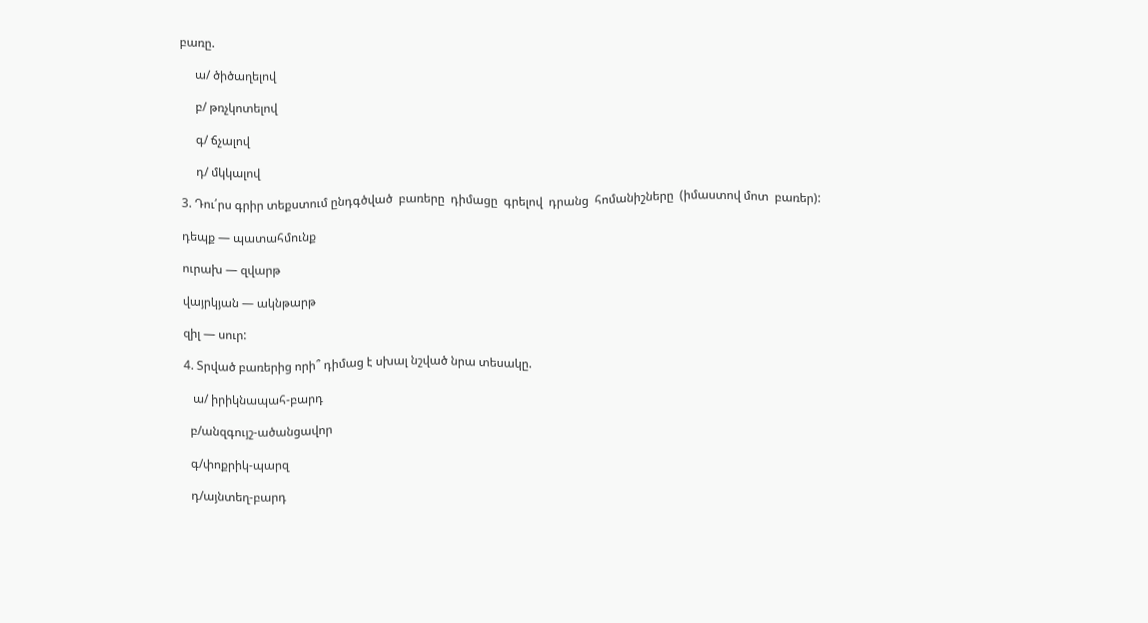բառը.

     ա/ ծիծաղելով

     բ/ թռչկոտելով

     գ/ ճչալով

     դ/ մկկալով

3. Դու՛րս գրիր տեքստում ընդգծված  բառերը  դիմացը  գրելով  դրանց  հոմանիշները  (իմաստով մոտ  բառեր):

դեպք — պատահմունք

ուրախ — զվարթ

վայրկյան — ակնթարթ

զիլ — սուր:

4. Տրված բառերից որի՞ դիմաց է սխալ նշված նրա տեսակը.

   ա/ իրիկնապահ-բարդ

  բ/անզգույշ-ածանցավոր

  գ/փոքրիկ-պարզ

  դ/այնտեղ-բարդ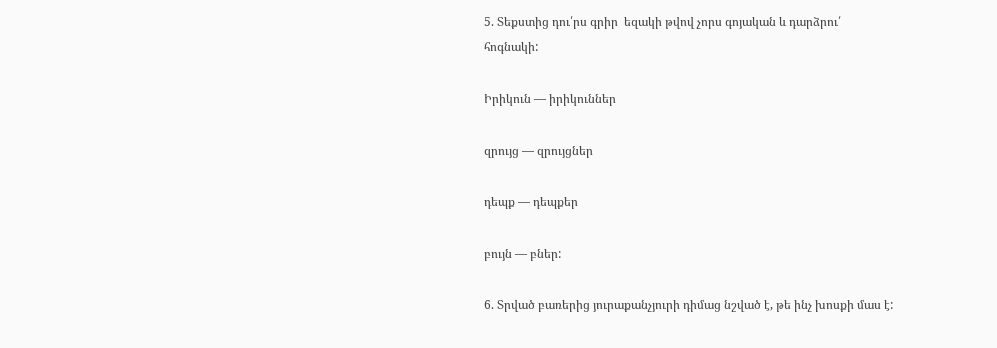5. Տեքստից դու՛րս գրիր  եզակի թվով չորս գոյական և դարձրու՛  հոգնակի:

Իրիկուն — իրիկուններ

զրույց — զրույցներ

դեպք — դեպքեր

բույն — բներ:

6. Տրված բառերից յուրաքանչյուրի դիմաց նշված է, թե ինչ խոսքի մաս է: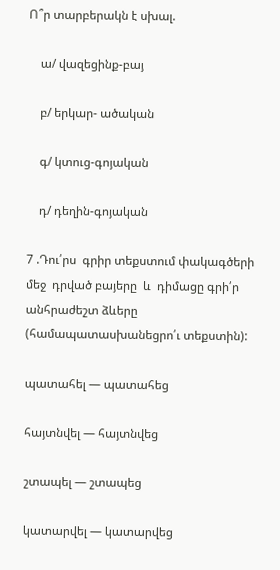Ո՞ր տարբերակն է սխալ.

    ա/ վազեցինք-բայ

    բ/ երկար- ածական

    գ/ կտուց-գոյական

    դ/ դեղին-գոյական

7 .Դու՛րս  գրիր տեքստում փակագծերի մեջ  դրված բայերը  և  դիմացը գրի՛ր անհրաժեշտ ձևերը  (համապատասխանեցրո՛ւ տեքստին):

պատահել — պատահեց

հայտնվել — հայտնվեց

շտապել — շտապեց

կատարվել — կատարվեց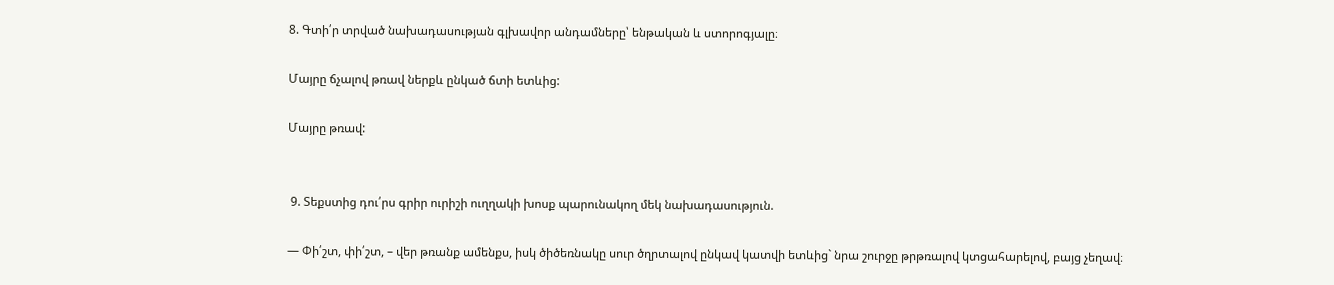8. Գտի՛ր տրված նախադասության գլխավոր անդամները՝ ենթական և ստորոգյալը։

Մայրը ճչալով թռավ ներքև ընկած ճտի ետևից:

Մայրը թռավ:


 9. Տեքստից դու՛րս գրիր ուրիշի ուղղակի խոսք պարունակող մեկ նախադասություն.

— Փի՛շտ, փի՛շտ, – վեր թռանք ամենքս, իսկ ծիծեռնակը սուր ծղրտալով ընկավ կատվի ետևից` նրա շուրջը թրթռալով կտցահարելով, բայց չեղավ։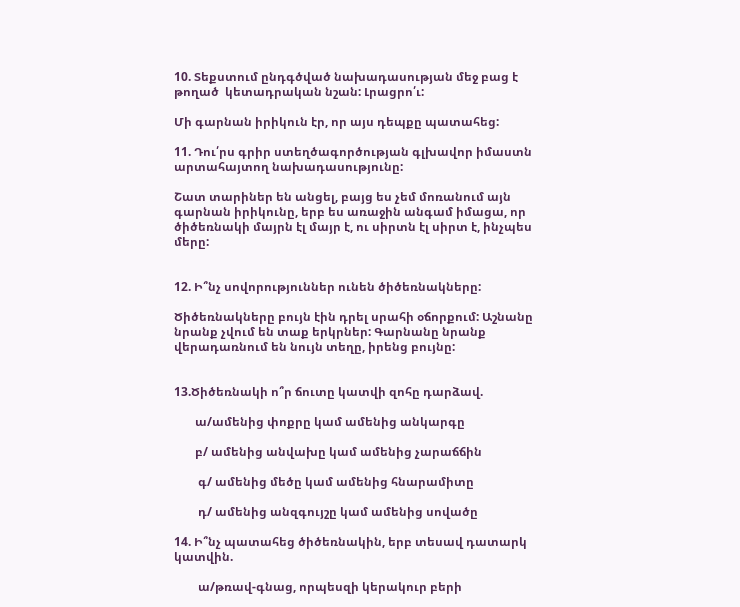10. Տեքստում ընդգծված նախադասության մեջ բաց է թողած  կետադրական նշան: Լրացրո՛ւ:

Մի գարնան իրիկուն էր, որ այս դեպքը պատահեց:

11. Դու՛րս գրիր ստեղծագործության գլխավոր իմաստն արտահայտող նախադասությունը:

Շատ տարիներ են անցել, բայց ես չեմ մոռանում այն գարնան իրիկունը, երբ ես առաջին անգամ իմացա, որ ծիծեռնակի մայրն էլ մայր է, ու սիրտն էլ սիրտ է, ինչպես մերը:


12. Ի՞նչ սովորություններ ունեն ծիծեռնակները:

Ծիծեռնակները բույն էին դրել սրահի օճորքում: Աշնանը նրանք չվում են տաք երկրներ: Գարնանը նրանք վերադառնում են նույն տեղը, իրենց բույնը:


13.Ծիծեռնակի ո՞ր ճուտը կատվի զոհը դարձավ.

       ա/ամենից փոքրը կամ ամենից անկարգը

       բ/ ամենից անվախը կամ ամենից չարաճճին

        գ/ ամենից մեծը կամ ամենից հնարամիտը

        դ/ ամենից անզգույշը կամ ամենից սովածը

14. Ի՞նչ պատահեց ծիծեռնակին, երբ տեսավ դատարկ կատվին.

        ա/թռավ-գնաց, որպեսզի կերակուր բերի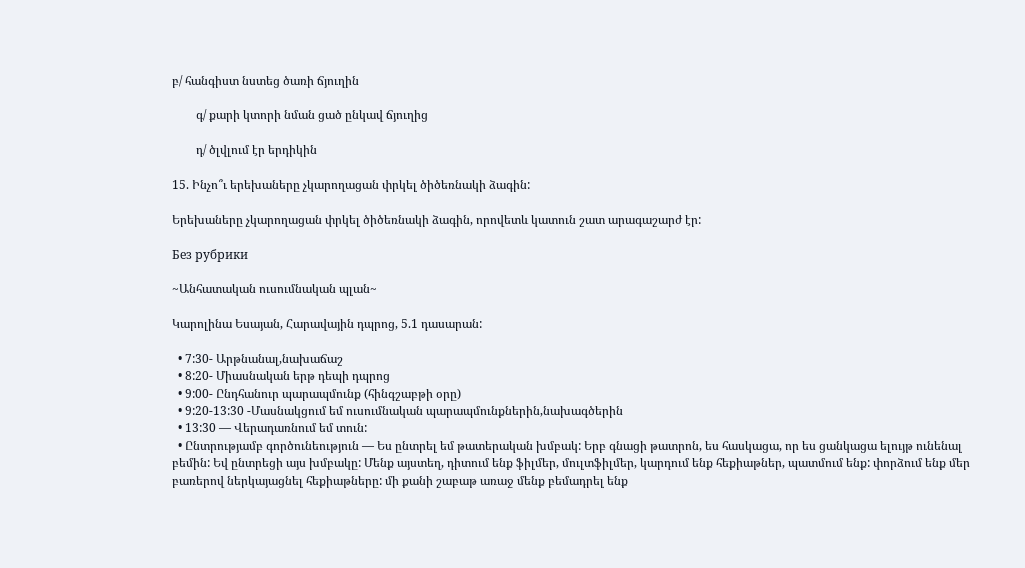բ/ հանգիստ նստեց ծառի ճյուղին

        գ/ քարի կտորի նման ցած ընկավ ճյուղից

        դ/ ծլվլում էր երդիկին

15. Ինչո՞ւ երեխաները չկարողացան փրկել ծիծեռնակի ձագին:

Երեխաները չկարողացան փրկել ծիծեռնակի ձագին, որովետև կատուն շատ արագաշարժ էր:

Без рубрики

~Անհատական ուսումնական պլան~

Կարոլինա Եսայան, Հարավային դպրոց, 5.1 դասարան:

  • 7:30- Արթնանալ,նախաճաշ
  • 8:20- Միասնական երթ դեպի դպրոց
  • 9:00- Ընդհանուր պարապմունք (հինգշաբթի օրը)
  • 9:20-13:30 -Մասնակցում եմ ուսումնական պարապմունքներին,նախագծերին
  • 13:30 — Վերադառնում եմ տուն:
  • Ընտրությամբ գործունեություն — Ես ընտրել եմ թատերական խմբակ: Երբ գնացի թատրոն, ես հասկացա, որ ես ցանկացա ելույթ ունենալ բեմին: Եվ ընտրեցի այս խմբակը: Մենք այստեղ, դիտում ենք ֆիլմեր, մուլտֆիլմեր, կարդում ենք հեքիաթներ, պատմում ենք: փորձում ենք մեր բառերով ներկայացնել հեքիաթները: մի քանի շաբաթ առաջ մենք բեմադրել ենք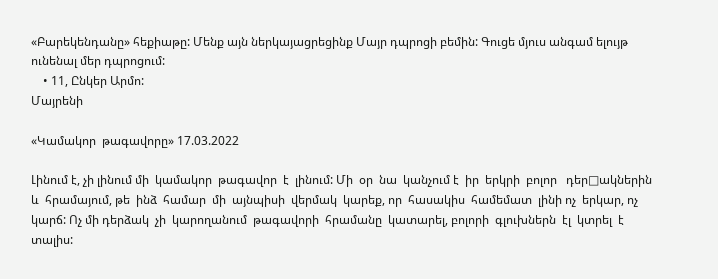«Բարեկենդանը» հեքիաթը: Մենք այն ներկայացրեցինք Մայր դպրոցի բեմին: Գուցե մյուս անգամ ելույթ ունենալ մեր դպրոցում:
    • 11, Ընկեր Արմո:
Մայրենի

«Կամակոր  թագավորը» 17.03.2022

Լինում է, չի լինում մի  կամակոր  թագավոր  է  լինում: Մի  օր  նա  կանչում է  իր  երկրի  բոլոր   դեր□ակներին  և  հրամայում, թե  ինձ  համար  մի  այնպիսի  վերմակ  կարեք, որ  հասակիս  համեմատ  լինի ոչ  երկար, ոչ  կարճ: Ոչ մի դերձակ  չի  կարողանում  թագավորի  հրամանը  կատարել, բոլորի  գլուխներն  էլ  կտրել  է  տալիս: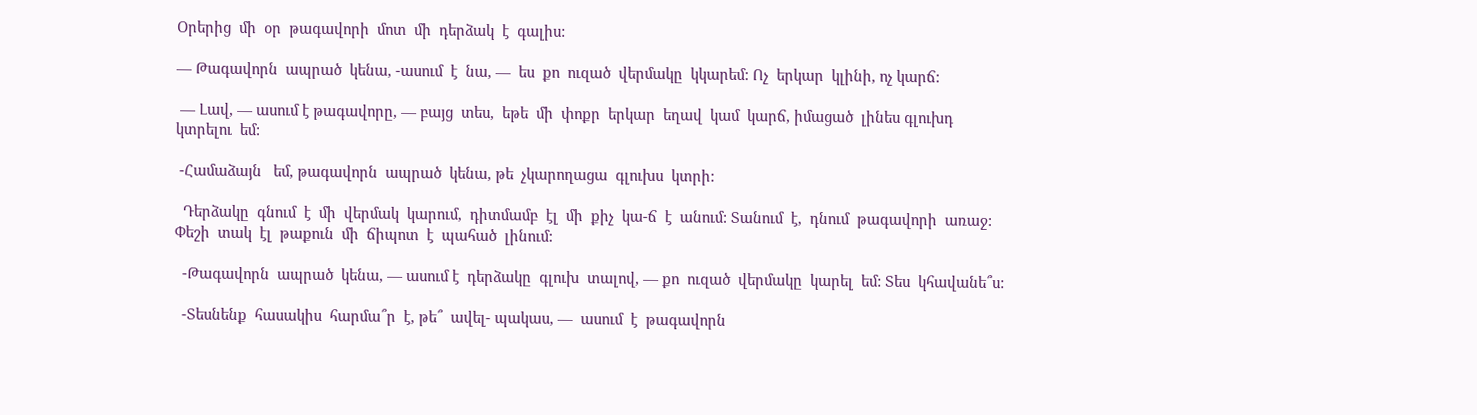Օրերից  մի  օր  թագավորի  մոտ  մի  դերձակ  է  գալիս:

— Թագավորն  ապրած  կենա, -ասում  է  նա, —  ես  քո  ուզած  վերմակը  կկարեմ: Ոչ  երկար  կլինի, ոչ կարճ:

 — Լավ, — ասում է թագավորը, — բայց  տես,  եթե  մի  փոքր  երկար  եղավ  կամ  կարճ, իմացած  լինես գլուխդ  կտրելու  եմ:

 -Համաձայն   եմ, թագավորն  ապրած  կենա, թե  չկարողացա  գլուխս  կտրի:

  Դերձակը  գնում  է  մի  վերմակ  կարում,  դիտմամբ  էլ  մի  քիչ  կա-ճ  է  անում: Տանում  է,  դնում  թագավորի  առաջ: Փեշի  տակ  էլ  թաքուն  մի  ճիպոտ  է  պահած  լինում:

  -Թագավորն  ապրած  կենա, — ասում է  դերձակը  գլուխ  տալով, — քո  ուզած  վերմակը  կարել  եմ: Տես  կհավանե՞ս:

  -Տեսնենք  հասակիս  հարմա՞ր  է, թե՞  ավել- պակաս, —  ասում  է  թագավորն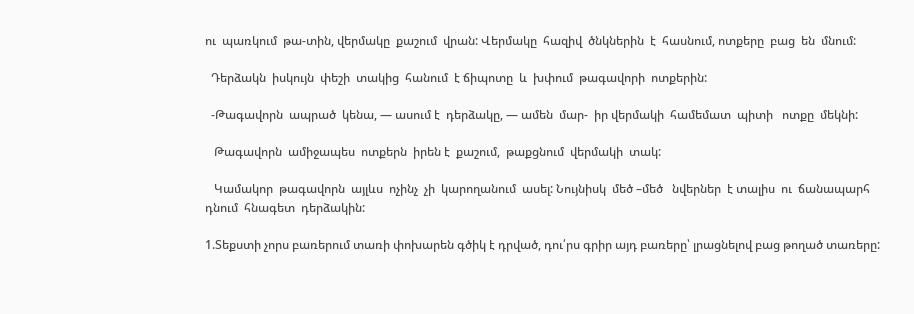ու  պառկում  թա-տին, վերմակը  քաշում  վրան: Վերմակը  հազիվ  ծնկներին  է  հասնում, ոտքերը  բաց  են  մնում:

  Դերձակն  իսկույն  փեշի  տակից  հանում  է ճիպոտը  և  խփում  թագավորի  ոտքերին:

  -Թագավորն  ապրած  կենա, — ասում է  դերձակը, — ամեն  մար-  իր վերմակի  համեմատ  պիտի   ոտքը  մեկնի:

   Թագավորն  ամիջապես  ոտքերն  իրեն է  քաշում,  թաքցնում  վերմակի  տակ:

   Կամակոր  թագավորն  այլևս  ոչինչ  չի  կարողանում  ասել: Նույնիսկ  մեծ –մեծ   նվերներ  է տալիս  ու  ճանապարհ  դնում  հնագետ  դերձակին:

1.Տեքստի չորս բառերում տառի փոխարեն գծիկ է դրված, դու՛րս գրիր այդ բառերը՝ լրացնելով բաց թողած տառերը: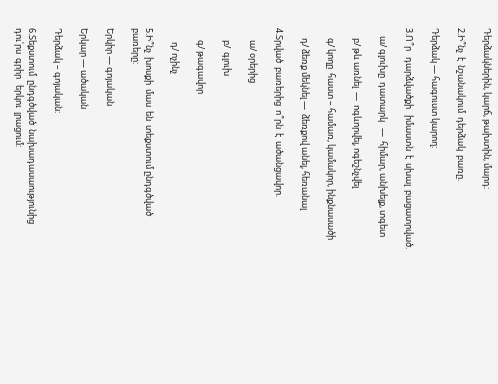Դերձակներին, կարճ, թախտին, մարդ:

2.Ի՞նչ  է  նշանակում  դերձակ  բառը.

Դերձակ — հագուստ կարող:

3.Ո՞ր   դարձվածքի   իմաստն  է  սխալ  բացատրված.

    ա/ գլուխը  դատարկ   —  հիմար, անխելք, տգետ

     բ/ թև առնել  —  ոգևորվել, ոգեշնչվել

     գ/ կողը  հաստ – համառ, կամակոր, ինքնասածի

     դ/ ձեռք մեկնել —  ձեռքով անել, հեռանալ

4.Տրված  բառերից  ո՞րն  է  ածանցավոր.

      ա/ օրերից

      բ/  գլուխ

      գ/ թագավոր

       դ/ ոչինչ

5.Ի՞նչ  խոսքի  մաս  են  տեքստում ընդգծված  բառերը:

Երկիր — գոյական

Երկար — ածական

Դերձակ – գոյական:

6.Տեքստում  ընդգծված  նախադասաությունից  դու՛րս  գրիր   երկու  լրացում: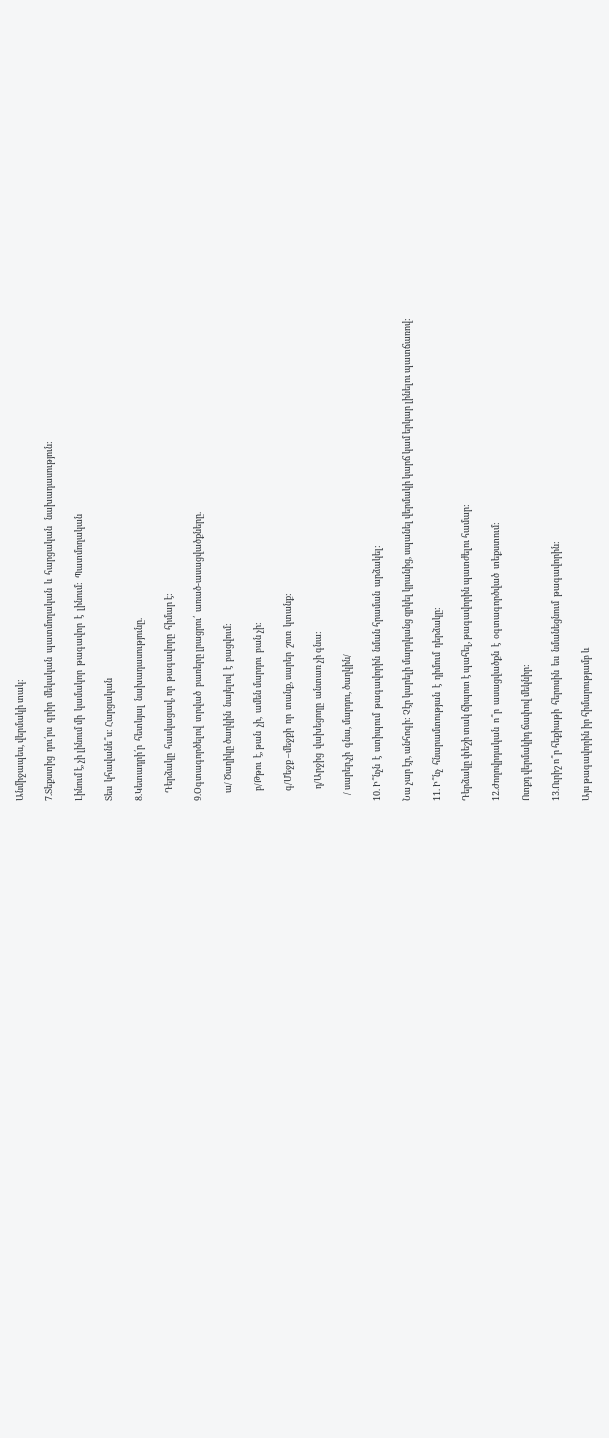Անմիջապես, վերմակի տակ:

7.Տեքստից  դու՛րս  գրիր  մեկական  պատմողական  և  հարցական   նախադասություն:

Լինում է, չի լինում մի  կամակոր  թագավոր  է  լինում:  Պատմողական

Տես  կհավանե՞ս: Հարցական

8.Կետադրի՛ր  հետևյալ  նախադասությունը.

    Դերձակը  հասկացավ, որ  թագավորը  հիմար է:

9.Օգտագործելով  տրված  բառերը լրացրու՛  առած-ասացվածքները.

    ա/ Ծաղիկը ծաղկին  նայելով  է  բացվում:

     բ/Թթու  է, թան  չի,  ամեն մարդու  բան չի:

     գ/Մեջք –մեջքի  որ  տանք, սարեր  շուռ  կտանք:

      դ/Արջից  վախեցողը  անտառ չի գնա:

   / սարեր,չի  գնա, մարդու, ծաղկին/

10. Ի՞նչն  է  ստիպում  թագավորին  նման հրաման  արձակել:

Նա չար էր, անհոգի: Չէր կարելի մարդկանց զրկել կրանից, սպանել վերմակի կարճ կամ երկար լինելու պատճառով:

11. Ի՞նչ  հնարամտության  է  դիմում  դերձակը:

Դերձակը փեշի տակ ճիպոտ է պահել, թագավորին պատժելու համար:

12.Ժողովրդական  ո՞ր  ասացվածքն  է  օգտագործված  տեքստում:

Ոտքդ վերմակիդ ճափով մեկնիր:

13.Ուրիշ ո՞ր հեքիաթի  հերոսին  ես  նմանեցնում  թագավորին:

Այս թագավորին իր հիմարությամբ և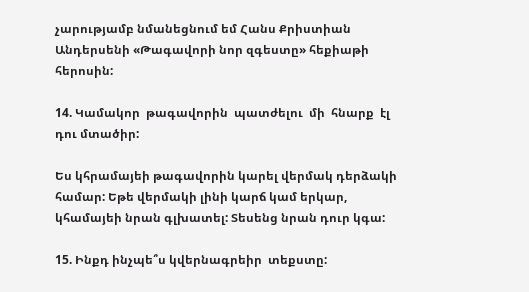չարությամբ նմանեցնում եմ Հանս Քրիստիան Անդերսենի «Թագավորի նոր զգեստը» հեքիաթի հերոսին:

14. Կամակոր  թագավորին  պատժելու  մի  հնարք  էլ դու մտածիր:

Ես կհրամայեի թագավորին կարել վերմակ դերձակի համար: Եթե վերմակի լինի կարճ կամ երկար, կհամայեի նրան գլխատել: Տեսենց նրան դուր կգա:

15. Ինքդ ինչպե՞ս կվերնագրեիր  տեքստը: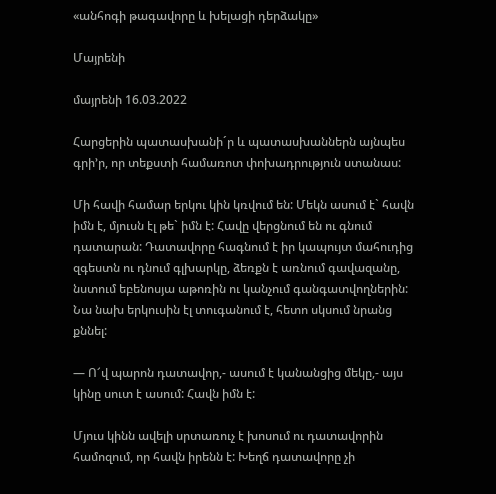«անհոգի թագավորը և խելացի դերձակը»

Մայրենի

մայրենի 16.03.2022

Հարցերին պատասխանի´ր և պատասխաններն այնպես գրի’ր, որ տեքստի համառոտ փոխադրություն ստանաս:

Մի հավի համար երկու կին կռվում են: Մեկն ասում է` հավն իմն է, մյուսն էլ թե` իմն է: Հավը վերցնում են ու գնում դատարան: Դատավորը հագնում է իր կապույտ մահուդից զգեստն ու դնում գլխարկը, ձեռքն է առնում գավազանը, նստում եբենոսյա աթոռին ու կանչում գանգատվողներին: Նա նախ երկուսին էլ տուգանում է, հետո սկսում նրանց քննել:

— Ո՜վ պարոն դատավոր,- ասում է կանանցից մեկը,- այս կինը սուտ է ասում: Հավն իմն է:

Մյուս կինն ավելի սրտառուչ է խոսում ու դատավորին համոզում, որ հավն իրենն է: Խեղճ դատավորը չի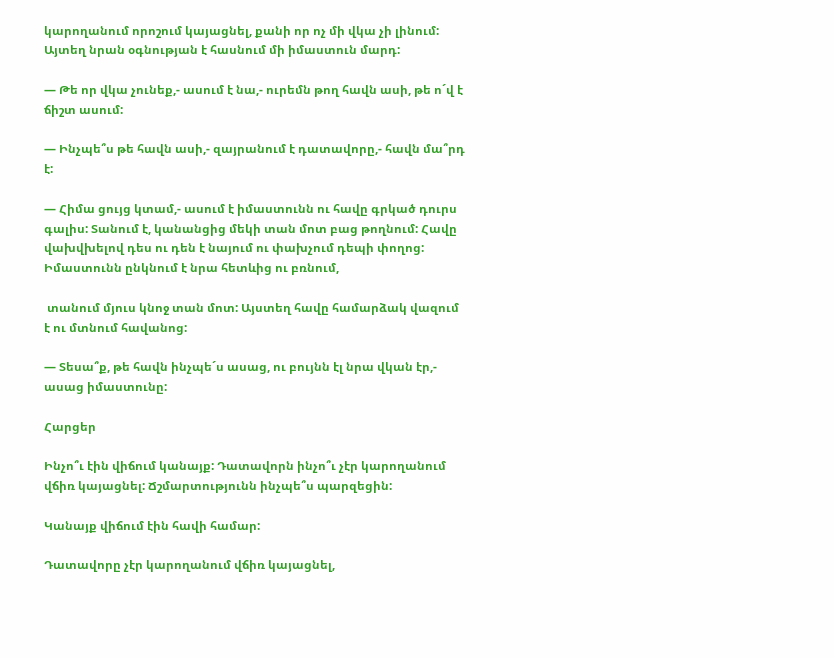կարողանում որոշում կայացնել, քանի որ ոչ մի վկա չի լինում: Այտեղ նրան օգնության է հասնում մի իմաստուն մարդ:

— Թե որ վկա չունեք,- ասում է նա,- ուրեմն թող հավն ասի, թե ո´վ է ճիշտ ասում:

— Ինչպե՞ս թե հավն ասի,- զայրանում է դատավորը,- հավն մա՞րդ է:

— Հիմա ցույց կտամ,- ասում է իմաստունն ու հավը գրկած դուրս գալիս: Տանում է, կանանցից մեկի տան մոտ բաց թողնում: Հավը վախվխելով դես ու դեն է նայում ու փախչում դեպի փողոց: Իմաստունն ընկնում է նրա հետևից ու բռնում,

 տանում մյուս կնոջ տան մոտ: Այստեղ հավը համարձակ վազում է ու մտնում հավանոց:

— Տեսա՞ք, թե հավն ինչպե´ս ասաց, ու բույնն էլ նրա վկան էր,- ասաց իմաստունը:

Հարցեր

Ինչո՞ւ էին վիճում կանայք: Դատավորն ինչո՞ւ չէր կարողանում վճիռ կայացնել: Ճշմարտությունն ինչպե՞ս պարզեցին:

Կանայք վիճում էին հավի համար:

Դատավորը չէր կարողանում վճիռ կայացնել,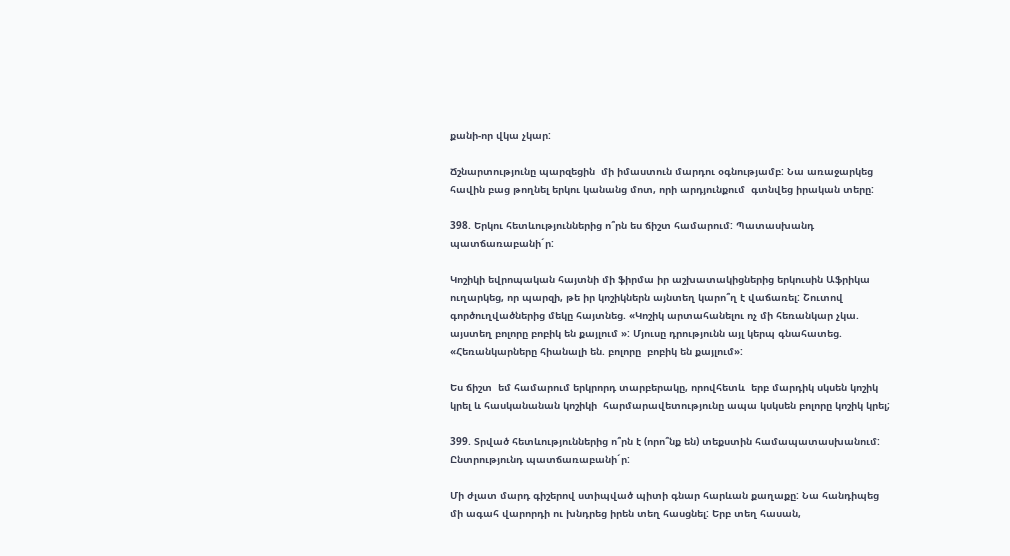քանի-որ վկա չկար:

Ճշնարտությունը պարզեցին  մի իմաստուն մարդու օգնությամբ: Նա առաջարկեց հավին բաց թողնել երկու կանանց մոտ, որի արդյունքում  գտնվեց իրական տերը:

398. Երկու հետևություններից ո՞րն ես ճիշտ համարում: Պատասխանդ պատճառաբանի´ր:

Կոշիկի եվրոպական հայտնի մի ֆիրմա իր աշխատակիցներից երկուսին Աֆրիկա ուղարկեց, որ պարզի, թե իր կոշիկներն այնտեղ կարո՞ղ է վաճառել: Շուտով գործուղվածներից մեկը հայտնեց. «Կոշիկ արտահանելու ոչ մի հեռանկար չկա. այստեղ բոլորը բոբիկ են քայլում »: Մյուսը դրությունն այլ կերպ գնահատեց. «Հեռանկարները հիանալի են. բոլորը  բոբիկ են քայլում»:

Ես ճիշտ  եմ համարում երկրորդ տարբերակը, որովհետև  երբ մարդիկ սկսեն կոշիկ կրել և հասկանանան կոշիկի  հարմարավետությունը ապա կսկսեն բոլորը կոշիկ կրել;

399. Տրված հետևություններից ո՞րն է (որո՞նք են) տեքստին համապատասխանում: Ընտրությունդ պատճառաբանի´ր:

Մի ժլատ մարդ գիշերով ստիպված պիտի գնար հարևան քաղաքը: Նա հանդիպեց մի ագահ վարորդի ու խնդրեց իրեն տեղ հասցնել: Երբ տեղ հասան,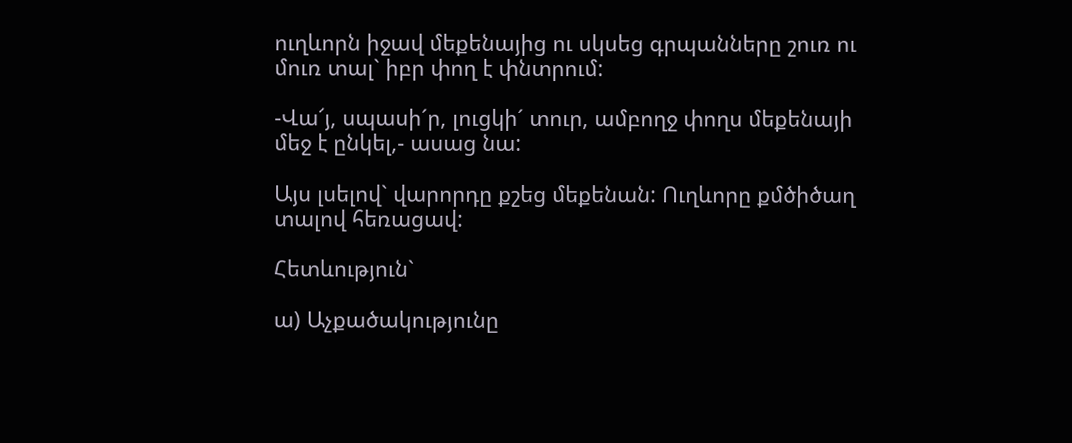ուղևորն իջավ մեքենայից ու սկսեց գրպանները շուռ ու մուռ տալ` իբր փող է փնտրում:

-Վա՜յ, սպասի´ր, լուցկի´ տուր, ամբողջ փողս մեքենայի մեջ է ընկել,- ասաց նա:

Այս լսելով` վարորդը քշեց մեքենան: Ուղևորը քմծիծաղ տալով հեռացավ:

Հետևություն`

ա) Աչքածակությունը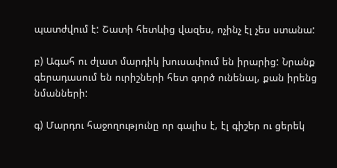պատժվում է: Շատի հետևից վազես, ոչինչ էլ չես ստանա:

բ) Ագահ ու ժլատ մարդիկ խուսափում են իրարից: Նրանք գերադասում են ուրիշների հետ գործ ունենալ, քան իրենց նմանների:

գ) Մարդու հաջողությունը որ գալիս է, էլ գիշեր ու ցերեկ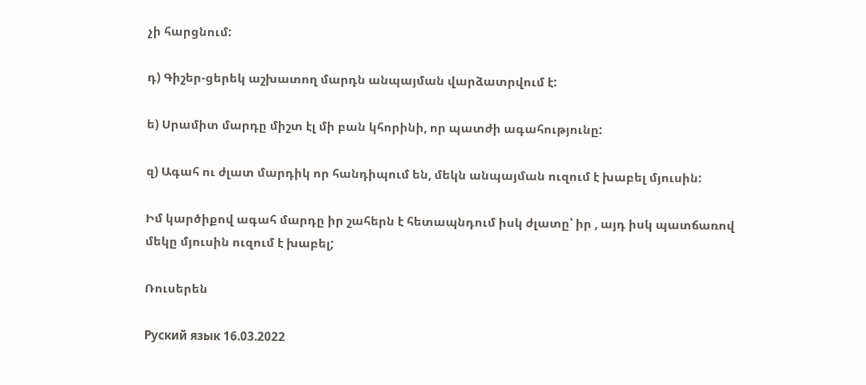չի հարցնում:

դ) Գիշեր-ցերեկ աշխատող մարդն անպայման վարձատրվում է:

ե) Սրամիտ մարդը միշտ էլ մի բան կհորինի, որ պատժի ագահությունը:

զ) Ագահ ու ժլատ մարդիկ որ հանդիպում են, մեկն անպայման ուզում է խաբել մյուսին:

Իմ կարծիքով ագահ մարդը իր շահերն է հետապնդում իսկ ժլատը՝ իր , այդ իսկ պատճառով մեկը մյուսին ուզում է խաբել;

Ռուսերեն

Руский язык 16.03.2022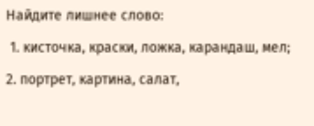Найдите лишнее слово:

 1. кисточка, краски, ложка, карандаш, мел;

2. портрет, картина, салат,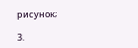рисунок;

3.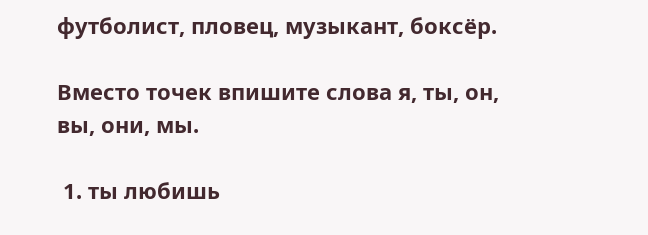футболист, пловец, музыкант, боксёр.

Вместо точек впишите слова я, ты, он, вы, они, мы.

 1. ты любишь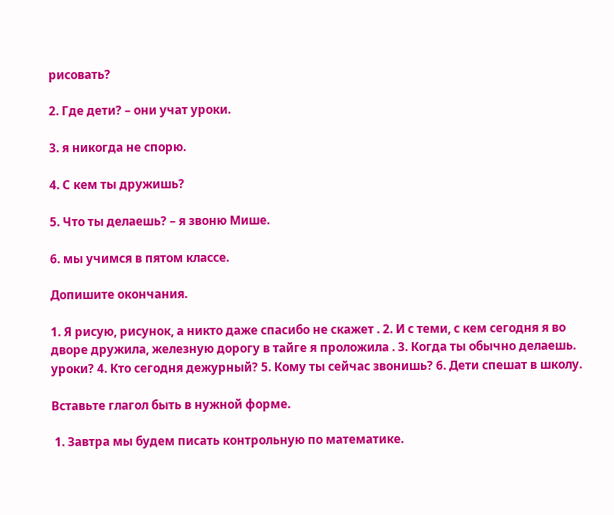рисовать?

2. Где дети? – они учат уроки.

3. я никогда не спорю.

4. С кем ты дружишь?

5. Что ты делаешь? – я звоню Мише.

6. мы учимся в пятом классе.

Допишите окончания.

1. Я рисую, рисунок, а никто даже спасибо не скажет . 2. И с теми, с кем сегодня я во дворе дружилa, железную дорогу в тайге я проложилa . 3. Когда ты обычно делаешь. уроки? 4. Кто сегодня дежурный? 5. Кому ты сейчас звонишь? 6. Дети спешaт в школу.

Вставьте глагол быть в нужной форме.

 1. Завтра мы будем писать контрольную по математике.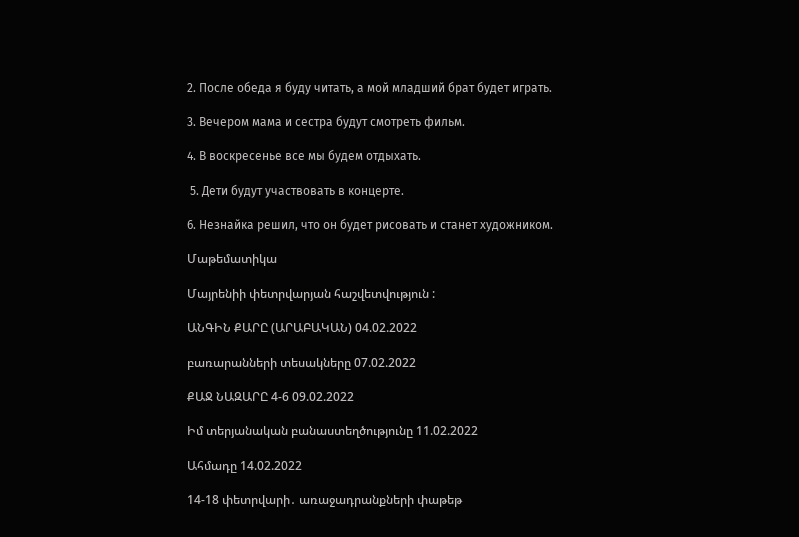2. После обеда я буду читать, а мой младший брат будет играть.

3. Вечером мама и сестра будут смотреть фильм.

4. В воскресенье все мы будем отдыхать.

 5. Дети будут участвовать в концерте.

6. Незнайка решил, что он будет рисовать и станет художником.

Մաթեմատիկա

Մայրենիի փետրվարյան հաշվետվություն :

ԱՆԳԻՆ ՔԱՐԸ (ԱՐԱԲԱԿԱՆ) 04.02.2022

բառարանների տեսակները 07.02.2022

ՔԱՋ ՆԱԶԱՐԸ 4-6 09.02.2022

Իմ տերյանական բանաստեղծությունը 11.02.2022

Ահմադը 14.02.2022

14-18 փետրվարի․ առաջադրանքների փաթեթ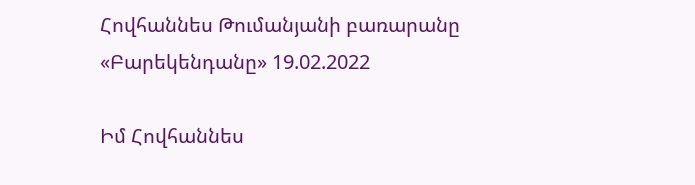Հովհաննես Թումանյանի բառարանը «Բարեկենդանը» 19.02.2022

Իմ Հովհաննես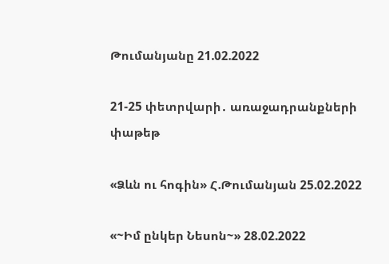Թումանյանը 21.02.2022

21-25 փետրվարի․ առաջադրանքների փաթեթ

«Ձևն ու հոգին» Հ.Թումանյան 25.02.2022

«~Իմ ընկեր Նեսոն~» 28.02.2022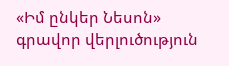«Իմ ընկեր Նեսոն» գրավոր վերլուծություն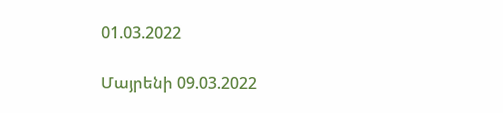01.03.2022

Մայրենի 09.03.2022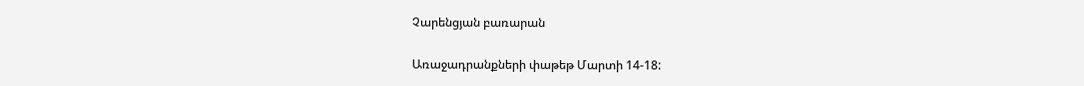Չարենցյան բառարան

Առաջադրանքների փաթեթ Մարտի 14-18: